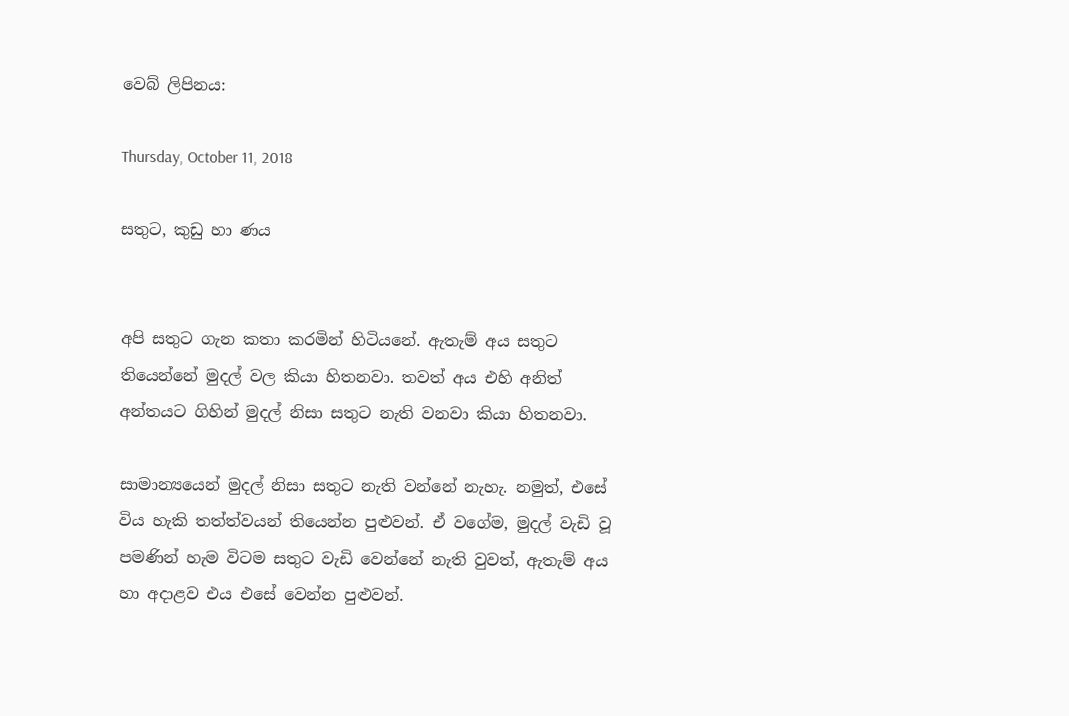වෙබ් ලිපිනය:

Thursday, October 11, 2018

සතුට, කුඩු හා ණය


අපි සතුට ගැන කතා කරමින් හිටියනේ. ඇතැම් අය සතුට තියෙන්නේ මුදල් වල කියා හිතනවා. තවත් අය එහි අනිත් අන්තයට ගිහින් මුදල් නිසා සතුට නැති වනවා කියා හිතනවා.

සාමාන්‍යයෙන් මුදල් නිසා සතුට නැති වන්නේ නැහැ. නමුත්, එසේ විය හැකි තත්ත්වයන් තියෙන්න පුළුවන්. ඒ වගේම, මුදල් වැඩි වූ පමණින් හැම විටම සතුට වැඩි වෙන්නේ නැති වුවත්, ඇතැම් අය හා අදාළව එය එසේ වෙන්න පුළුවන්.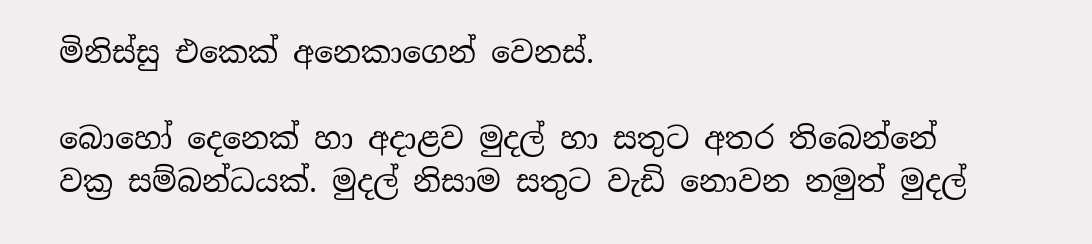මිනිස්සු එකෙක් අනෙකාගෙන් වෙනස්.

බොහෝ දෙනෙක් හා අදාළව මුදල් හා සතුට අතර තිබෙන්නේ වක්‍ර සම්බන්ධයක්. මුදල් නිසාම සතුට වැඩි නොවන නමුත් මුදල්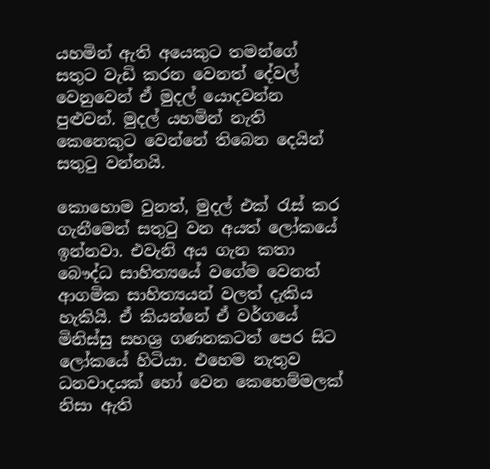යහමින් ඇති අයෙකුට තමන්ගේ සතුට වැඩි කරන වෙනත් දේවල් වෙනුවෙන් ඒ මුදල් යොදවන්න පුළුවන්. මුදල් යහමින් නැති කෙනෙකුට වෙන්නේ තිබෙන දෙයින් සතුටු වන්නයි.

කොහොම වුනත්, මුදල් එක් රැස් කර ගැනීමෙන් සතුටු වන අයත් ලෝකයේ ඉන්නවා. එවැනි අය ගැන කතා බෞද්ධ සාහිත්‍යයේ වගේම වෙනත් ආගමික සාහිත්‍යයන් වලත් දැකිය හැකියි. ඒ කියන්නේ ඒ වර්ගයේ මිනිස්සු සහශ්‍ර ගණනකටත් පෙර සිට ලෝකයේ හිටියා. එහෙම නැතුව ධනවාදයක් හෝ වෙන කෙහෙම්මලක් නිසා ඇති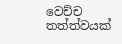වෙච්ච තත්ත්වයක්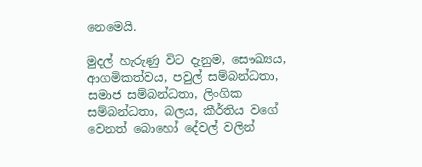නෙමෙයි.

මුදල් හැරුණු විට දැනුම, සෞඛ්‍යය, ආගමිකත්වය, පවුල් සම්බන්ධතා, සමාජ සම්බන්ධතා, ලිංගික සම්බන්ධතා, බලය, කීර්තිය වගේ වෙනත් බොහෝ දේවල් වලින්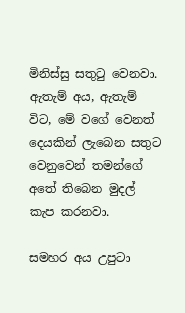මිනිස්සු සතුටු වෙනවා. ඇතැම් අය, ඇතැම් විට, මේ වගේ වෙනත් දෙයකින් ලැබෙන සතුට වෙනුවෙන් තමන්ගේ අතේ තිබෙන මුදල් කැප කරනවා.

සමහර අය උපුටා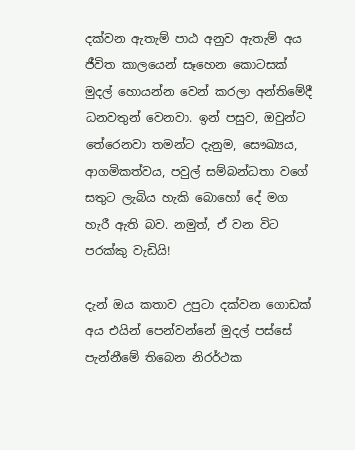දක්වන ඇතැම් පාඨ අනුව ඇතැම් අය ජීවිත කාලයෙන් සෑහෙන කොටසක් මුදල් හොයන්න වෙන් කරලා අන්තිමේදී ධනවතුන් වෙනවා. ඉන් පසුව, ඔවුන්ට තේරෙනවා තමන්ට දැනුම, සෞඛ්‍යය, ආගමිකත්වය, පවුල් සම්බන්ධතා වගේ සතුට ලැබිය හැකි බොහෝ දේ මග හැරී ඇති බව. නමුත්, ඒ වන විට පරක්කු වැඩියි!

දැන් ඔය කතාව උපුටා දක්වන ගොඩක් අය එයින් පෙන්වන්නේ මුදල් පස්සේ පැන්නීමේ තිබෙන නිරර්ථක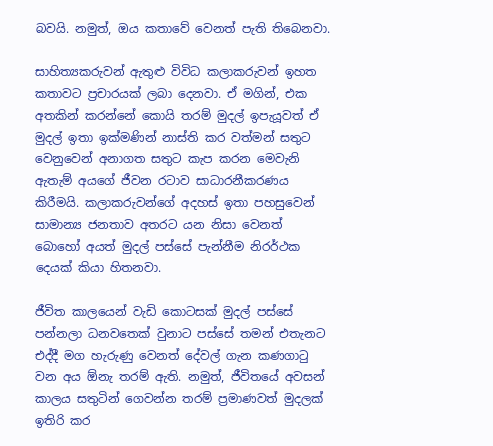බවයි. නමුත්, ඔය කතාවේ වෙනත් පැති තිබෙනවා.

සාහිත්‍යකරුවන් ඇතුළු විවිධ කලාකරුවන් ඉහත කතාවට ප්‍රචාරයක් ලබා දෙනවා. ඒ මගින්, එක අතකින් කරන්නේ කොයි තරම් මුදල් ඉපැයූවත් ඒ මුදල් ඉතා ඉක්මණින් නාස්ති කර වත්මන් සතුට වෙනුවෙන් අනාගත සතුට කැප කරන මෙවැනි ඇතැම් අයගේ ජීවන රටාව සාධාරනීකරණය කිරීමයි. කලාකරුවන්ගේ අදහස් ඉතා පහසුවෙන් සාමාන්‍ය ජනතාව අතරට යන නිසා වෙනත් බොහෝ අයත් මුදල් පස්සේ පැන්නීම නිරර්ථක දෙයක් කියා හිතනවා.

ජීවිත කාලයෙන් වැඩි කොටසක් මුදල් පස්සේ පන්නලා ධනවතෙක් වුනාට පස්සේ තමන් එතැනට එද්දී මග හැරුණු වෙනත් දේවල් ගැන කණගාටු වන අය ඕනැ තරම් ඇති. නමුත්, ජීවිතයේ අවසන් කාලය සතුටින් ගෙවන්න තරම් ප්‍රමාණවත් මුදලක් ඉතිරි කර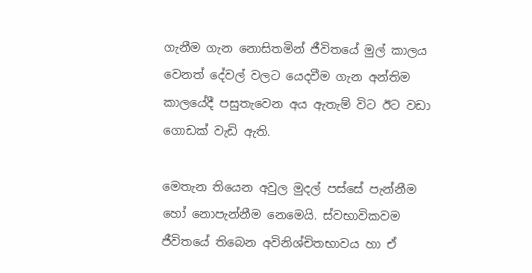ගැනීම ගැන නොසිතමින් ජීවිතයේ මුල් කාලය වෙනත් දේවල් වලට යෙදවීම ගැන අන්තිම කාලයේදී පසුතැවෙන අය ඇතැම් විට ඊට වඩා ගොඩක් වැඩි ඇති.

මෙතැන තියෙන අවුල මුදල් පස්සේ පැන්නීම හෝ නොපැන්නීම නෙමෙයි. ස්වභාවිකවම ජීවිතයේ තිබෙන අවිනිශ්චිතභාවය හා ඒ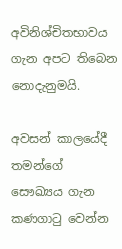අවිනිශ්චිතභාවය ගැන අපට තිබෙන නොදැනුමයි.

අවසන් කාලයේදී තමන්ගේ සෞඛ්‍යය ගැන කණගාටු වෙන්න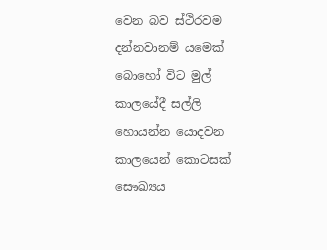වෙන බව ස්ථිරවම දන්නවානම් යමෙක් බොහෝ විට මුල් කාලයේදී සල්ලි හොයන්න යොදවන කාලයෙන් කොටසක් සෞඛ්‍යය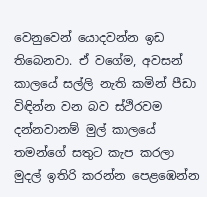වෙනුවෙන් යොදවන්න ඉඩ තිබෙනවා. ඒ වගේම, අවසන් කාලයේ සල්ලි නැති කමින් පීඩා විඳින්න වන බව ස්ථිරවම දන්නවානම් මුල් කාලයේ තමන්ගේ සතුට කැප කරලා මුදල් ඉතිරි කරන්න පෙළඹෙන්න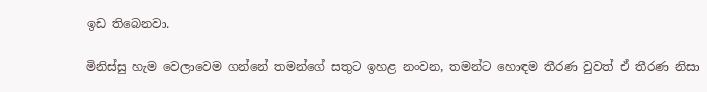ඉඩ තිබෙනවා.

මිනිස්සු හැම වෙලාවෙම ගන්නේ තමන්ගේ සතුට ඉහළ නංවන, තමන්ට හොඳම තීරණ වුවත් ඒ තීරණ නිසා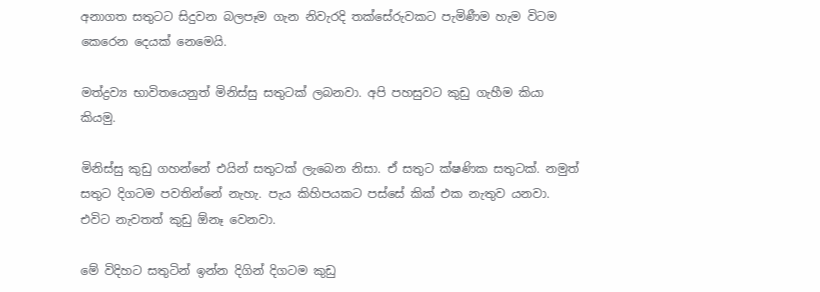අනාගත සතුටට සිදුවන බලපෑම ගැන නිවැරදි තක්සේරුවකට පැමිණීම හැම විටම කෙරෙන දෙයක් නෙමෙයි.

මත්ද්‍රව්‍ය භාවිතයෙනුත් මිනිස්සු සතුටක් ලබනවා. අපි පහසුවට කුඩු ගැහීම කියා කියමු.

මිනිස්සු කුඩු ගහන්නේ එයින් සතුටක් ලැබෙන නිසා. ඒ සතුට ක්ෂණික සතුටක්. නමුත් සතුට දිගටම පවතින්නේ නැහැ. පැය කිහිපයකට පස්සේ කික් එක නැතුව යනවා. එවිට නැවතත් කුඩු ඕනෑ වෙනවා.

මේ විදිහට සතුටින් ඉන්න දිගින් දිගටම කුඩු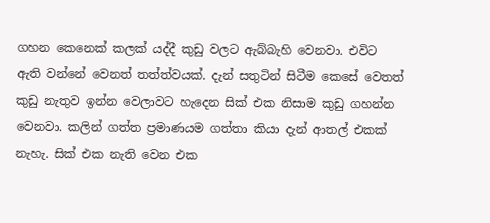ගහන කෙනෙක් කලක් යද්දී කුඩු වලට ඇබ්බැහි වෙනවා. එවිට ඇති වන්නේ වෙනත් තත්ත්වයක්. දැන් සතුටින් සිටීම කෙසේ වෙතත් කුඩු නැතුව ඉන්න වෙලාවට හැදෙන සික් එක නිසාම කුඩු ගහන්න වෙනවා. කලින් ගත්ත ප්‍රමාණයම ගත්තා කියා දැන් ආතල් එකක් නැහැ. සික් එක නැති වෙන එක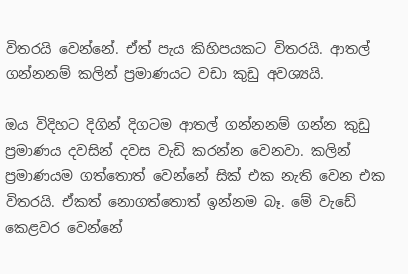විතරයි වෙන්නේ. ඒත් පැය කිහිපයකට විතරයි. ආතල් ගන්නනම් කලින් ප්‍රමාණයට වඩා කුඩු අවශ්‍යයි.

ඔය විදිහට දිගින් දිගටම ආතල් ගන්නනම් ගන්න කුඩු ප්‍රමාණය දවසින් දවස වැඩි කරන්න වෙනවා. කලින් ප්‍රමාණයම ගත්තොත් වෙන්නේ සික් එක නැති වෙන එක විතරයි. ඒකත් නොගත්තොත් ඉන්නම බෑ. මේ වැඩේ කෙළවර වෙන්නේ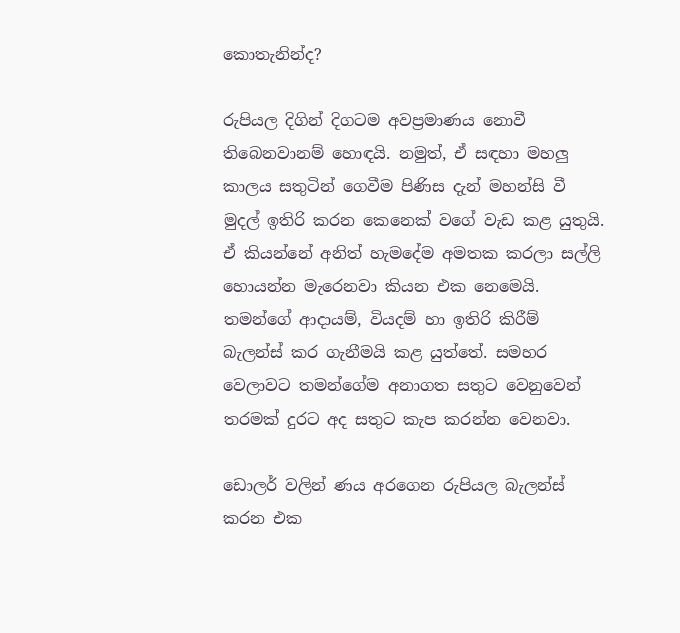කොතැනින්ද?

රුපියල දිගින් දිගටම අවප්‍රමාණය නොවී තිබෙනවානම් හොඳයි. නමුත්, ඒ සඳහා මහලු කාලය සතුටින් ගෙවීම පිණිස දැන් මහන්සි වී මුදල් ඉතිරි කරන කෙනෙක් වගේ වැඩ කළ යුතුයි. ඒ කියන්නේ අනිත් හැමදේම අමතක කරලා සල්ලි හොයන්න මැරෙනවා කියන එක නෙමෙයි. තමන්ගේ ආදායම්, වියදම් හා ඉතිරි කිරීම් බැලන්ස් කර ගැනීමයි කළ යුත්තේ. සමහර වෙලාවට තමන්ගේම අනාගත සතුට වෙනුවෙන් තරමක් දුරට අද සතුට කැප කරන්න වෙනවා.

ඩොලර් වලින් ණය අරගෙන රුපියල බැලන්ස් කරන එක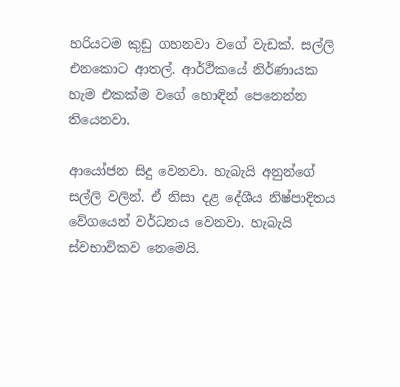හරියටම කුඩු ගහනවා වගේ වැඩක්. සල්ලි එනකොට ආතල්. ආර්ථිකයේ නිර්ණායක හැම එකක්ම වගේ හොඳින් පෙනෙන්න තියෙනවා.

ආයෝජන සිදු වෙනවා. හැබැයි අනුන්ගේ සල්ලි වලින්. ඒ නිසා දළ දේශීය නිෂ්පාදිතය වේගයෙන් වර්ධනය වෙනවා. හැබැයි ස්වභාවිකව නෙමෙයි.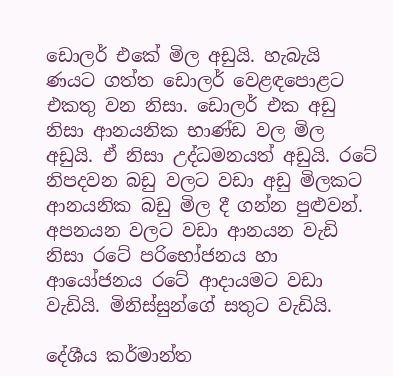ඩොලර් එකේ මිල අඩුයි. හැබැයි ණයට ගත්ත ඩොලර් වෙළඳපොළට එකතු වන නිසා. ඩොලර් එක අඩු නිසා ආනයනික භාණ්ඩ වල මිල අඩුයි. ඒ නිසා උද්ධමනයත් අඩුයි. රටේ නිපදවන බඩු වලට වඩා අඩු මිලකට ආනයනික බඩු මිල දී ගන්න පුළුවන්. අපනයන වලට වඩා ආනයන වැඩි නිසා රටේ පරිභෝජනය හා ආයෝජනය රටේ ආදායමට වඩා වැඩියි. මිනිස්සුන්ගේ සතුට වැඩියි.

දේශීය කර්මාන්ත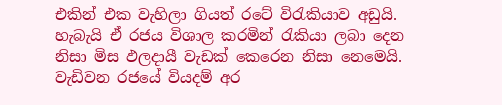එකින් එක වැහිලා ගියත් රටේ විරැකියාව අඩුයි. හැබැයි ඒ රජය විශාල කරමින් රැකියා ලබා දෙන නිසා මිස ඵලදායී වැඩක් කෙරෙන නිසා නෙමෙයි. වැඩිවන රජයේ වියදම් අර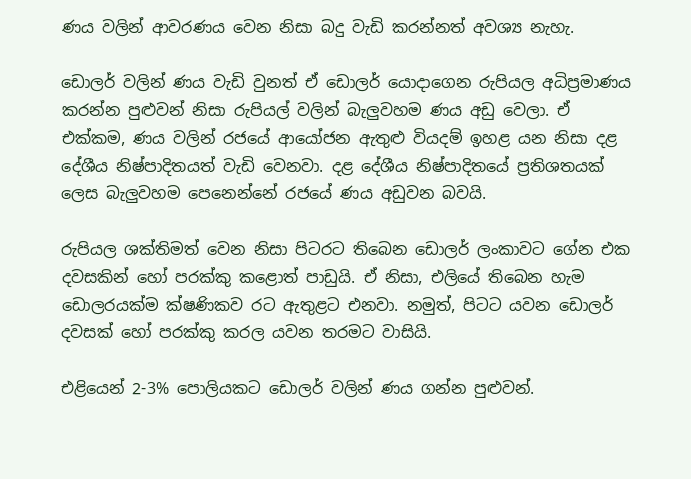ණය වලින් ආවරණය වෙන නිසා බදු වැඩි කරන්නත් අවශ්‍ය නැහැ.

ඩොලර් වලින් ණය වැඩි වුනත් ඒ ඩොලර් යොදාගෙන රුපියල අධිප්‍රමාණය කරන්න පුළුවන් නිසා රුපියල් වලින් බැලුවහම ණය අඩු වෙලා. ඒ එක්කම, ණය වලින් රජයේ ආයෝජන ඇතුළු වියදම් ඉහළ යන නිසා දළ දේශීය නිෂ්පාදිතයත් වැඩි වෙනවා. දළ දේශීය නිෂ්පාදිතයේ ප්‍රතිශතයක් ලෙස බැලුවහම පෙනෙන්නේ රජයේ ණය අඩුවන බවයි.

රුපියල ශක්තිමත් වෙන නිසා පිටරට තිබෙන ඩොලර් ලංකාවට ගේන එක දවසකින් හෝ පරක්කු කළොත් පාඩුයි. ඒ නිසා, එලියේ තිබෙන හැම ඩොලරයක්ම ක්ෂණිකව රට ඇතුළට එනවා. නමුත්, පිටට යවන ඩොලර් දවසක් හෝ පරක්කු කරල යවන තරමට වාසියි.

එළියෙන් 2-3% පොලියකට ඩොලර් වලින් ණය ගන්න පුළුවන්.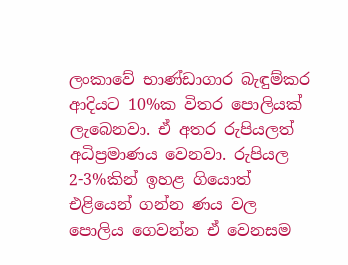ලංකාවේ භාණ්ඩාගාර බැඳුම්කර ආදියට 10%ක විතර පොලියක් ලැබෙනවා. ඒ අතර රුපියලත් අධිප්‍රමාණය වෙනවා. රුපියල 2-3%කින් ඉහළ ගියොත් එළියෙන් ගන්න ණය වල පොලිය ගෙවන්න ඒ වෙනසම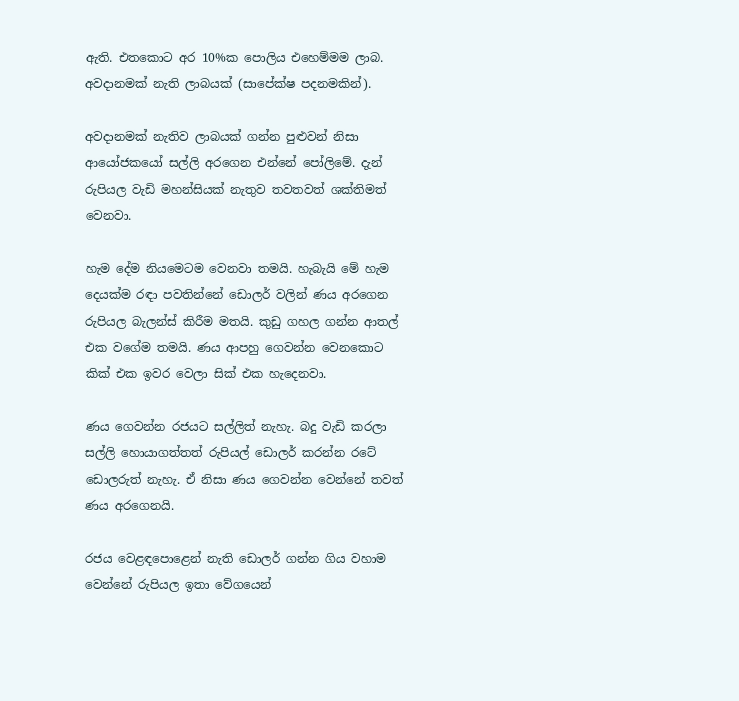ඇති. එතකොට අර 10%ක පොලිය එහෙම්මම ලාබ. අවදානමක් නැති ලාබයක් (සාපේක්ෂ පදනමකින්).

අවදානමක් නැතිව ලාබයක් ගන්න පුළුවන් නිසා ආයෝජකයෝ සල්ලි අරගෙන එන්නේ පෝලිමේ. දැන් රුපියල වැඩි මහන්සියක් නැතුව තවතවත් ශක්තිමත් වෙනවා.

හැම දේම නියමෙටම වෙනවා තමයි. හැබැයි මේ හැම දෙයක්ම රඳා පවතින්නේ ඩොලර් වලින් ණය අරගෙන රුපියල බැලන්ස් කිරීම මතයි. කුඩු ගහල ගන්න ආතල් එක වගේම තමයි. ණය ආපහු ගෙවන්න වෙනකොට කික් එක ඉවර වෙලා සික් එක හැදෙනවා.

ණය ගෙවන්න රජයට සල්ලිත් නැහැ. බදු වැඩි කරලා සල්ලි හොයාගත්තත් රුපියල් ඩොලර් කරන්න රටේ ඩොලරුත් නැහැ. ඒ නිසා ණය ගෙවන්න වෙන්නේ තවත් ණය අරගෙනයි.

රජය වෙළඳපොළෙන් නැති ඩොලර් ගන්න ගිය වහාම වෙන්නේ රුපියල ඉතා වේගයෙන්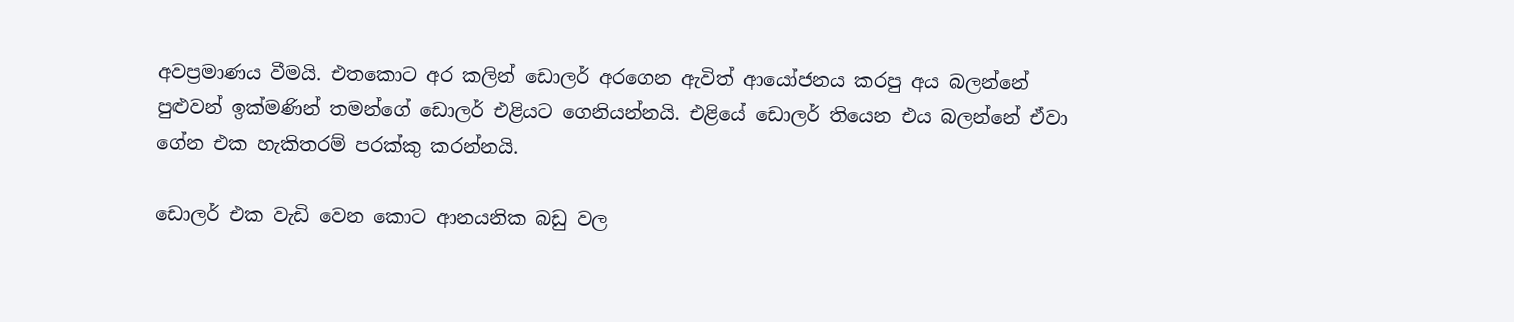අවප්‍රමාණය වීමයි. එතකොට අර කලින් ඩොලර් අරගෙන ඇවිත් ආයෝජනය කරපු අය බලන්නේ පුළුවන් ඉක්මණින් තමන්ගේ ඩොලර් එළියට ගෙනියන්නයි. එළියේ ඩොලර් තියෙන එය බලන්නේ ඒවා ගේන එක හැකිතරම් පරක්කු කරන්නයි.

ඩොලර් එක වැඩි වෙන කොට ආනයනික බඩු වල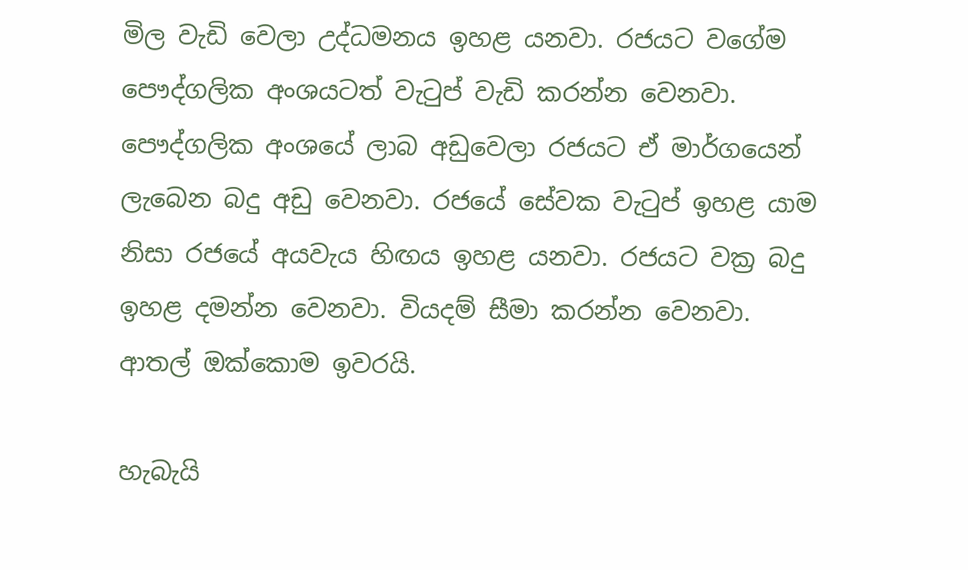මිල වැඩි වෙලා උද්ධමනය ඉහළ යනවා. රජයට වගේම පෞද්ගලික අංශයටත් වැටුප් වැඩි කරන්න වෙනවා. පෞද්ගලික අංශයේ ලාබ අඩුවෙලා රජයට ඒ මාර්ගයෙන් ලැබෙන බදු අඩු වෙනවා. රජයේ සේවක වැටුප් ඉහළ යාම නිසා රජයේ අයවැය හිඟය ඉහළ යනවා. රජයට වක්‍ර බදු ඉහළ දමන්න වෙනවා. වියදම් සීමා කරන්න වෙනවා. ආතල් ඔක්කොම ඉවරයි.

හැබැයි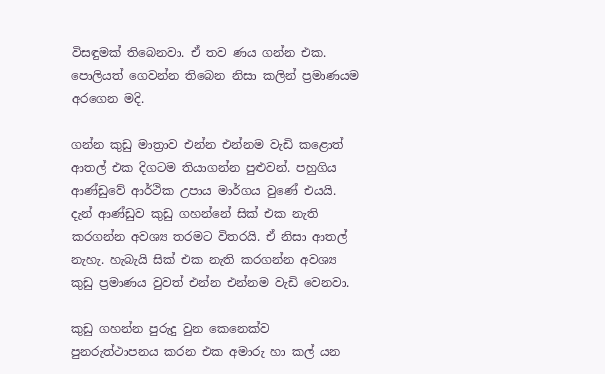විසඳුමක් තිබෙනවා. ඒ තව ණය ගන්න එක. පොලියත් ගෙවන්න තිබෙන නිසා කලින් ප්‍රමාණයම අරගෙන මදි.

ගන්න කුඩු මාත්‍රාව එන්න එන්නම වැඩි කළොත් ආතල් එක දිගටම තියාගන්න පුළුවන්. පහුගිය ආණ්ඩුවේ ආර්ථික උපාය මාර්ගය වුණේ එයයි. දැන් ආණ්ඩුව කුඩු ගහන්නේ සික් එක නැති කරගන්න අවශ්‍ය තරමට විතරයි. ඒ නිසා ආතල් නැහැ. හැබැයි සික් එක නැති කරගන්න අවශ්‍ය කුඩු ප්‍රමාණය වුවත් එන්න එන්නම වැඩි වෙනවා.

කුඩු ගහන්න පුරුදු වුන කෙනෙක්ව පුනරුත්ථාපනය කරන එක අමාරු හා කල් යන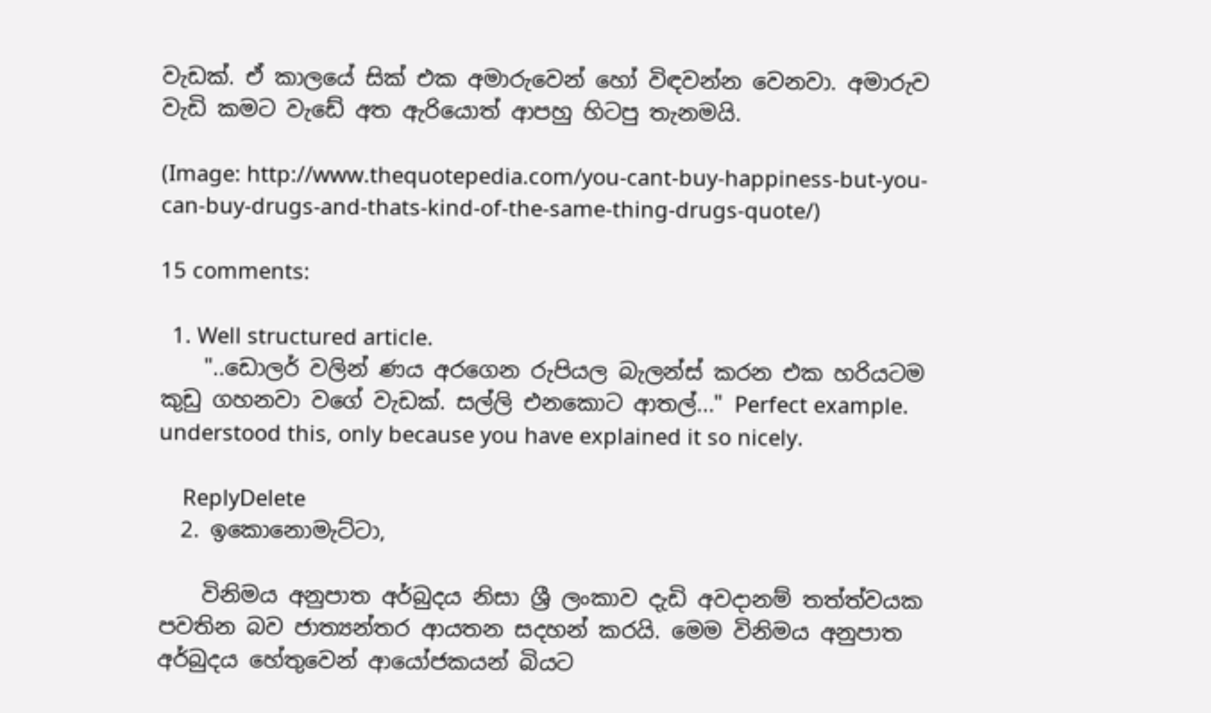වැඩක්. ඒ කාලයේ සික් එක අමාරුවෙන් හෝ විඳවන්න වෙනවා. අමාරුව වැඩි කමට වැඩේ අත ඇරියොත් ආපහු හිටපු තැනමයි.

(Image: http://www.thequotepedia.com/you-cant-buy-happiness-but-you-can-buy-drugs-and-thats-kind-of-the-same-thing-drugs-quote/)

15 comments:

  1. Well structured article.
    "..ඩොලර් වලින් ණය අරගෙන රුපියල බැලන්ස් කරන එක හරියටම කුඩු ගහනවා වගේ වැඩක්. සල්ලි එනකොට ආතල්..." Perfect example. understood this, only because you have explained it so nicely.

    ReplyDelete
  2. ඉකොනොමැට්ටා,

    විනිමය අනුපාත අර්බුදය නිසා ශ්‍රී ලංකාව දැඩි අවදානම් තත්ත්වයක පවතින බව ජාත්‍යන්තර ආයතන සදහන් කරයි. මෙම විනිමය අනුපාත අර්බුදය හේතුවෙන් ආයෝජකයන් බියට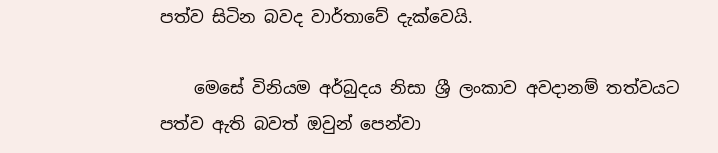පත්ව සිටින බවද වාර්තාවේ දැක්වෙයි.

    මෙසේ විනියම අර්බුදය නිසා ශ්‍රී ලංකාව අවදානම් තත්වයට පත්ව ඇති බවත් ඔවුන් පෙන්වා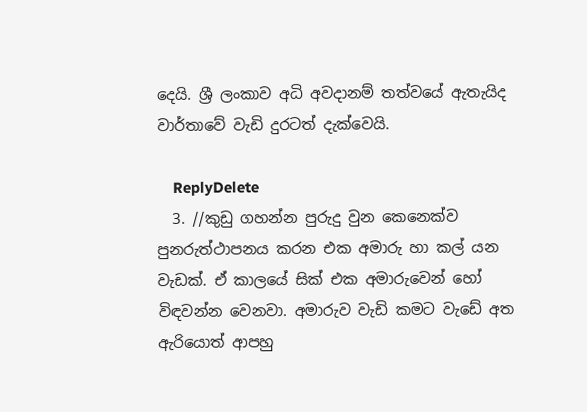දෙයි. ශ්‍රී ලංකාව අධි අවදානම් තත්වයේ ඇතැයිද වාර්තාවේ වැඩි දුරටත් දැක්වෙයි.

    ReplyDelete
  3. //කුඩු ගහන්න පුරුදු වුන කෙනෙක්ව පුනරුත්ථාපනය කරන එක අමාරු හා කල් යන වැඩක්. ඒ කාලයේ සික් එක අමාරුවෙන් හෝ විඳවන්න වෙනවා. අමාරුව වැඩි කමට වැඩේ අත ඇරියොත් ආපහු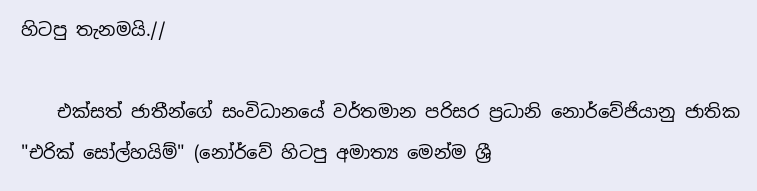හිටපු තැනමයි.//

    එක්සත් ජාතීන්ගේ සංවිධානයේ වර්තමාන පරිසර ප්‍රධානි නොර්වේජියානු ජාතික "එරික් සෝල්හයිම්" (නෝර්වේ හිටපු අමාත්‍ය මෙන්ම ශ්‍රී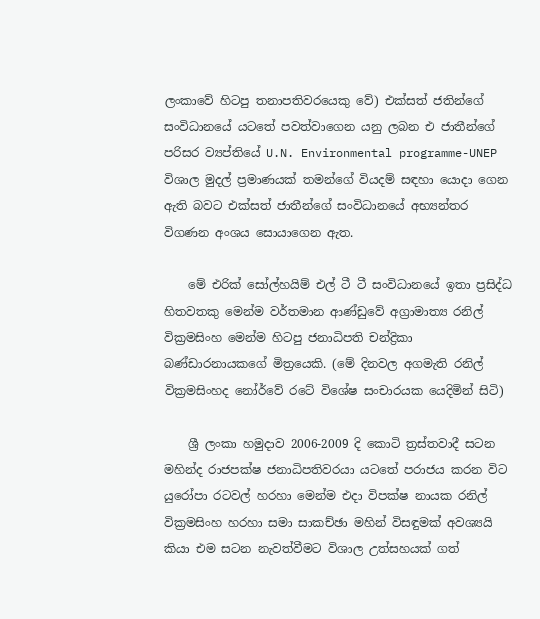ලංකාවේ හිටපු තනාපතිවරයෙකු වේ) එක්සත් ජතින්ගේ සංවිධානයේ යටතේ පවත්වාගෙන යනු ලබන එ ජාතීන්ගේ පරිසර ව්‍යප්තියේ U.N. Environmental programme-UNEP විශාල මුදල් ප්‍රමාණයක් තමන්ගේ වියදම් සඳහා යොදා ගෙන ඇති බවට එක්සත් ජාතීන්ගේ සංවිධානයේ අභ්‍යන්තර විගණන අංශය සොයාගෙන ඇත.

    මේ එරික් සෝල්හයිම් එල් ටී ටී සංවිධානයේ ඉතා ප්‍රසිද්ධ හිතවතකු මෙන්ම වර්තමාන ආණ්ඩුවේ අග්‍රාමාත්‍ය රනිල් වික්‍රමසිංහ මෙන්ම හිටපු ජනාධිපති චන්ද්‍රිකා බණ්ඩාරනායකගේ මිත්‍රයෙකි. (මේ දිනවල අගමැති රනිල් වික්‍රමසිංහද නෝර්වේ රටේ විශේෂ සංචාරයක යෙදිමින් සිටි)

    ශ්‍රී ලංකා හමුදාව 2006-2009 දි කොටි ත්‍රස්තවාදී සටන මහින්ද රාජපක්ෂ ජනාධිපතිවරයා යටතේ පරාජය කරන විට යුරෝපා රටවල් හරහා මෙන්ම එදා විපක්ෂ නායක රනිල් වික්‍රමසිංහ හරහා සමා සාකච්ඡා මහින් විසඳුමක් අවශ්‍යයි කියා එම සටන නැවත්වීමට විශාල උත්සහයක් ගත්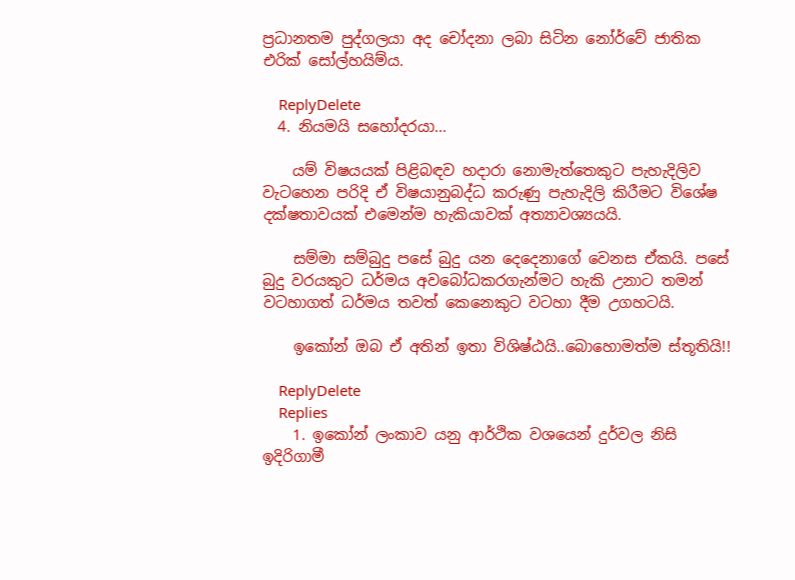ප්‍රධානතම පුද්ගලයා අද චෝදනා ලබා සිටින නෝර්වේ ජාතික එරික් සෝල්හයිම්ය.

    ReplyDelete
  4. නියමයි සහෝදරයා...

    යම් විෂයයක් පිළිබඳව හදාරා නොමැත්තෙකුට පැහැදිලිව වැටහෙන පරිදි ඒ විෂයානුබද්ධ කරුණු පැහැදිලි කිරීමට විශේෂ දක්ෂතාවයක් එමෙන්ම හැකියාවක් අත්‍යාවශ්‍යයයි.

    සම්මා සම්බුදු පසේ බුදු යන දෙදෙනාගේ වෙනස ඒකයි. පසේ බුදු වරයකුට ධර්මය අවබෝධකරගැන්මට හැකි උනාට තමන් වටහාගත් ධර්මය තවත් කෙනෙකුට වටහා දීම උගහටයි.

    ඉකෝන් ඔබ ඒ අතින් ඉතා විශිෂ්ඨයි..බොහොමත්ම ස්තූතියි!!

    ReplyDelete
    Replies
    1. ඉකෝන් ලංකාව යනු ආර්ථික වශයෙන් දුර්වල නිසි ඉදිරිගාමී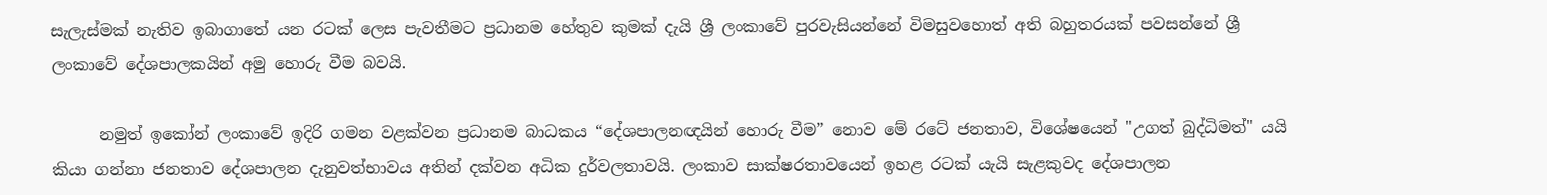සැලැස්මක් නැතිව ඉබාගාතේ යන රටක් ලෙස පැවතීමට ප්‍රධානම හේතුව කුමක් දැයි ශ්‍රී ලංකාවේ පුරවැසියන්නේ විමසුවහොත් අති බහුතරයක් පවසන්නේ ශ්‍රී ලංකාවේ දේශපාලකයින් අමු හොරු වීම බවයි.

      නමුත් ඉකෝන් ලංකාවේ ඉදිරි ගමන වළක්වන ප්‍රධානම බාධකය “දේශපාලනඥයින් හොරු වීම” නොව මේ රටේ ජනතාව, විශේෂයෙන් "උගත් බුද්ධිමත්" යයි කියා ගන්නා ජනතාව දේශපාලන දැනුවත්භාවය අතින් දක්වන අධික දුර්වලතාවයි. ලංකාව සාක්ෂරතාවයෙන් ඉහළ රටක් යැයි සැළකුවද දේශපාලන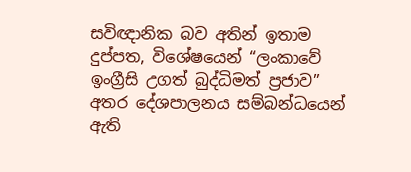සවිඥානික බව අතින් ඉතාම දුප්පත, විශේෂයෙන් “ලංකාවේ ඉංග්‍රීසි උගත් බුද්ධිමත් ප්‍රජාව” අතර දේශපාලනය සම්බන්ධයෙන් ඇති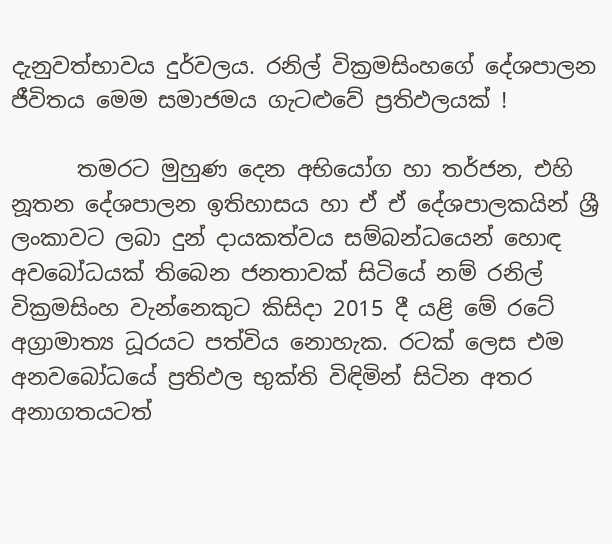දැනුවත්භාවය දුර්වලය. රනිල් වික්‍රමසිංහගේ දේශපාලන ජීවිතය මෙම සමාජමය ගැටළුවේ ප්‍රතිඵලයක් !

      තමරට මුහුණ දෙන අභියෝග හා තර්ජන, එහි නූතන දේශපාලන ඉතිහාසය හා ඒ ඒ දේශපාලකයින් ශ්‍රී ලංකාවට ලබා දුන් දායකත්වය සම්බන්ධයෙන් හොඳ අවබෝධයක් තිබෙන ජනතාවක් සිටියේ නම් රනිල් වික්‍රමසිංහ වැන්නෙකුට කිසිදා 2015 දී යළි මේ රටේ අග්‍රාමාත්‍ය ධූරයට පත්විය නොහැක. රටක් ලෙස එම අනවබෝධයේ ප්‍රතිඵල භුක්ති විඳිමින් සිටින අතර අනාගතයටත්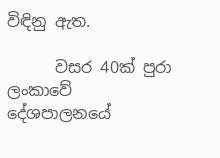විඳිනු ඇත.

      වසර 40ක් පුරා ලංකාවේ දේශපාලනයේ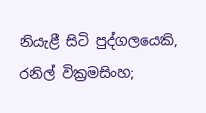නියැළී සිටි පුද්ගලයෙකි, රනිල් වික්‍රමසිංහ;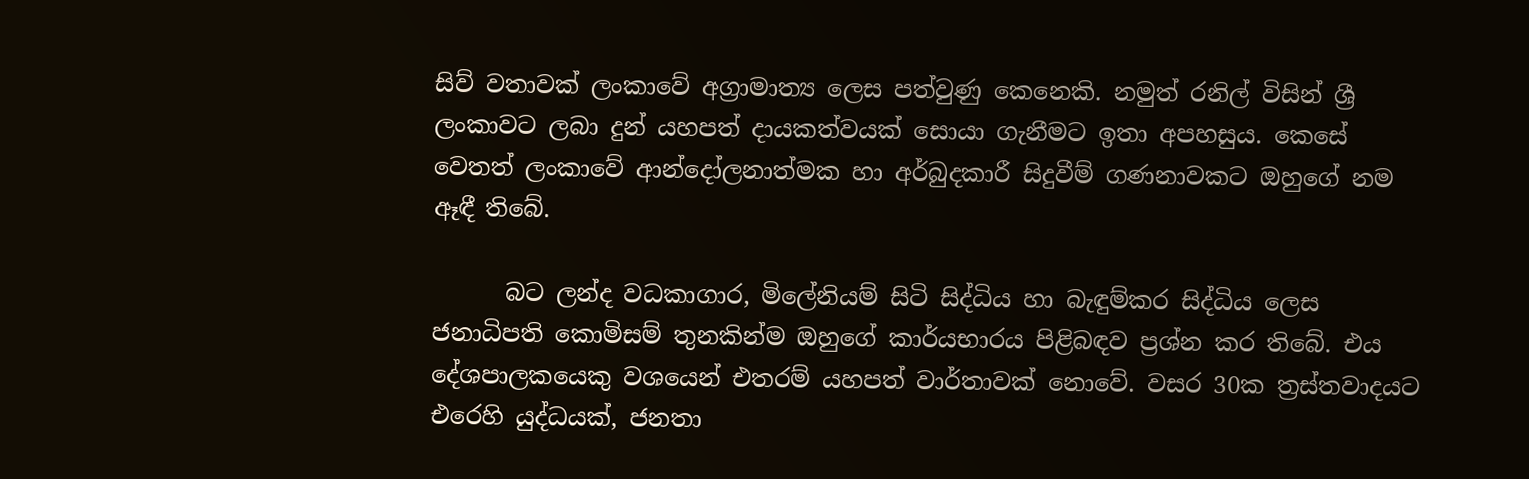සිව් වතාවක් ලංකාවේ අග්‍රාමාත්‍ය ලෙස පත්වුණු කෙනෙකි. නමුත් රනිල් විසින් ශ්‍රී ලංකාවට ලබා දුන් යහපත් දායකත්වයක් සොයා ගැනීමට ඉතා අපහසුය. කෙසේ වෙතත් ලංකාවේ ආන්දෝලනාත්මක හා අර්බුදකාරී සිදුවීම් ගණනාවකට ඔහුගේ නම ඈඳී තිබේ.

      බට ලන්ද වධකාගාර, මිලේනියම් සිටි සිද්ධිය හා බැඳුම්කර සිද්ධිය ලෙස ජනාධිපති කොමිසම් තුනකින්ම ඔහුගේ කාර්යභාරය පිළිබඳව ප්‍රශ්න කර තිබේ. එය දේශපාලකයෙකු වශයෙන් එතරම් යහපත් වාර්තාවක් නොවේ. වසර 30ක ත්‍රස්තවාදයට එරෙහි යුද්ධයක්, ජනතා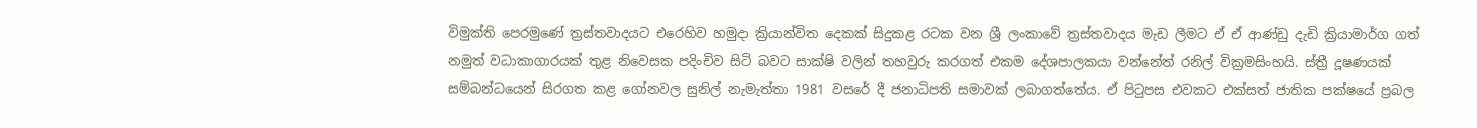විමුක්ති පෙරමුණේ ත්‍රස්තවාදයට එරෙහිව හමුදා ක්‍රියාන්විත දෙකක් සිදුකළ රටක වන ශ්‍රී ලංකාවේ ත්‍රස්තවාදය මැඩ ලීමට ඒ ඒ ආණ්ඩු දැඩි ක්‍රියාමාර්ග ගත් නමුත් වධාකාගාරයක් තුළ නිවෙසක පදිංචිව සිටි බවට සාක්ෂි වලින් තහවුරු කරගත් එකම දේශපාලකයා වන්නේත් රනිල් වික්‍රමසිංහයි. ස්ත්‍රී දූෂණයක් සම්බන්ධයෙන් සිරගත කළ ගෝනවල සුනිල් නැමැත්තා 1981 වසරේ දී ජනාධිපති සමාවක් ලබාගත්තේය. ඒ පිටුපස එවකට එක්සත් ජාතික පක්ෂයේ ප්‍රබල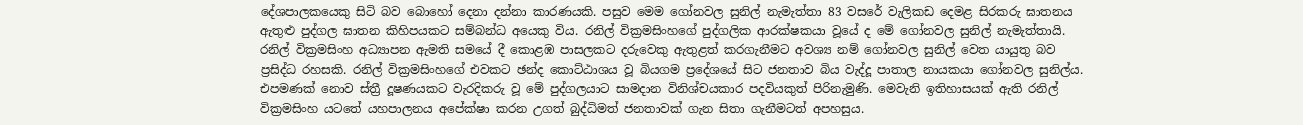දේශපාලකයෙකු සිටි බව බොහෝ දෙනා දන්නා කාරණයකි. පසුව මෙම ගෝනවල සුනිල් නැමැත්තා 83 වසරේ වැලිකඩ දෙමළ සිරකරු ඝාතනය ඇතුළු පුද්ගල ඝාතන කිහිපයකට සම්බන්ධ අයෙකු විය. රනිල් වික්‍රමසිංහගේ පුද්ගලික ආරක්ෂකයා වූයේ ද මේ ගෝනවල සුනිල් නැමැත්තායි. රනිල් වික්‍රමසිංහ අධ්‍යාපන ඇමති සමයේ දී කොළඹ පාසලකට දරුවෙකු ඇතුළත් කරගැනීමට අවශ්‍ය නම් ගෝනවල සුනිල් වෙත යායුතු බව ප්‍රසිද්ධ රහසකි. රනිල් වික්‍රමසිංහගේ එවකට ඡන්ද කොට්ඨාශය වූ බියගම ප්‍රදේශයේ සිට ජනතාව බිය වැද්දූ පාතාල නායකයා ගෝනවල සුනිල්ය. එපමණක් නොව ස්ත්‍රී දූෂණයකට වැරදිකරු වූ මේ පුද්ගලයාට සාමදාන විනිශ්චයකාර පදවියකුත් පිරිනැමුණි. මෙවැනි ඉතිහාසයක් ඇති රනිල් වික්‍රමසිංහ යටතේ යහපාලනය අපේක්ෂා කරන උගත් බුද්ධිමත් ජනතාවක් ගැන සිතා ගැනීමටත් අපහසුය.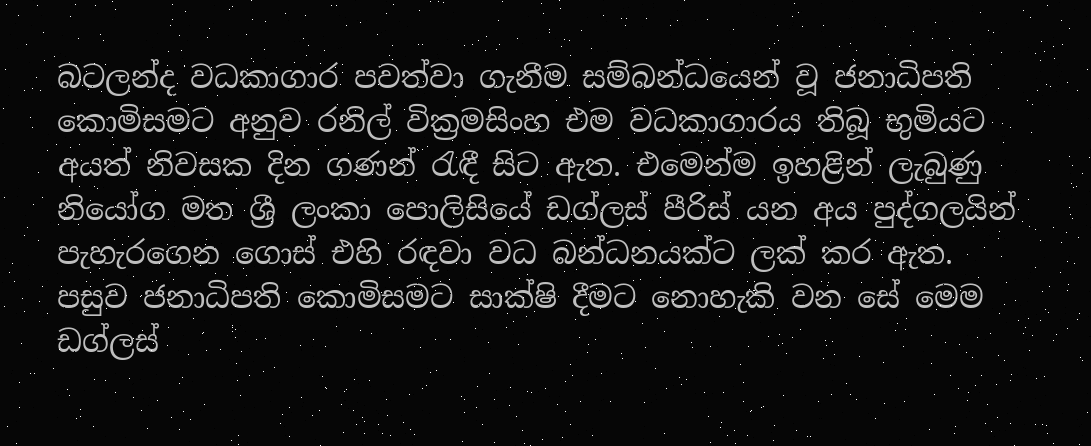බටලන්ද වධකාගාර පවත්වා ගැනීම සම්බන්ධයෙන් වූ ජනාධිපති කොමිසමට අනුව රනිල් වික්‍රමසිංහ එම වධකාගාරය තිබූ භුමියට අයත් නිවසක දින ගණන් රැඳී සිට ඇත. එමෙන්ම ඉහළින් ලැබුණු නියෝග මත ශ්‍රී ලංකා පොලිසියේ ඩග්ලස් පීරිස් යන අය පුද්ගලයින් පැහැරගෙන ගොස් එහි රඳවා වධ බන්ධනයක්ට ලක් කර ඇත. පසුව ජනාධිපති කොමිසමට සාක්ෂි දීමට නොහැකි වන සේ මෙම ඩග්ලස්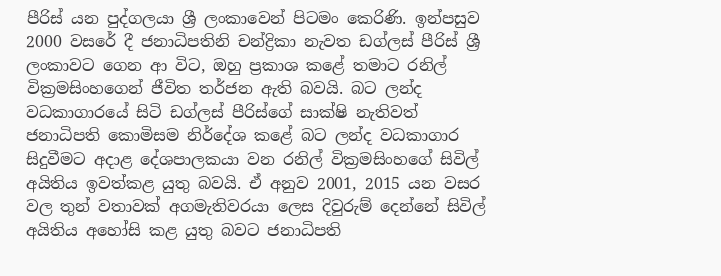පීරිස් යන පුද්ගලයා ශ්‍රී ලංකාවෙන් පිටමං කෙරිණි. ඉන්පසුව 2000 වසරේ දී ජනාධිපතිනි චන්ද්‍රිකා නැවත ඩග්ලස් පීරිස් ශ්‍රී ලංකාවට ගෙන ආ විට, ඔහු ප්‍රකාශ කළේ තමාට රනිල් වික්‍රමසිංහගෙන් ජීවිත තර්ජන ඇති බවයි. බට ලන්ද වධකාගාරයේ සිටි ඩග්ලස් පීරිස්ගේ සාක්ෂි නැතිවත් ජනාධිපති කොමිසම නිර්දේශ කළේ බට ලන්ද වධකාගාර සිදුවීමට අදාළ දේශපාලකයා වන රනිල් වික්‍රමසිංහගේ සිවිල් අයිතිය ඉවත්කළ යුතු බවයි. ඒ අනුව 2001, 2015 යන වසර වල තුන් වතාවක් අගමැතිවරයා ලෙස දිවුරුම් දෙන්නේ සිවිල් අයිතිය අහෝසි කළ යුතු බවට ජනාධිපති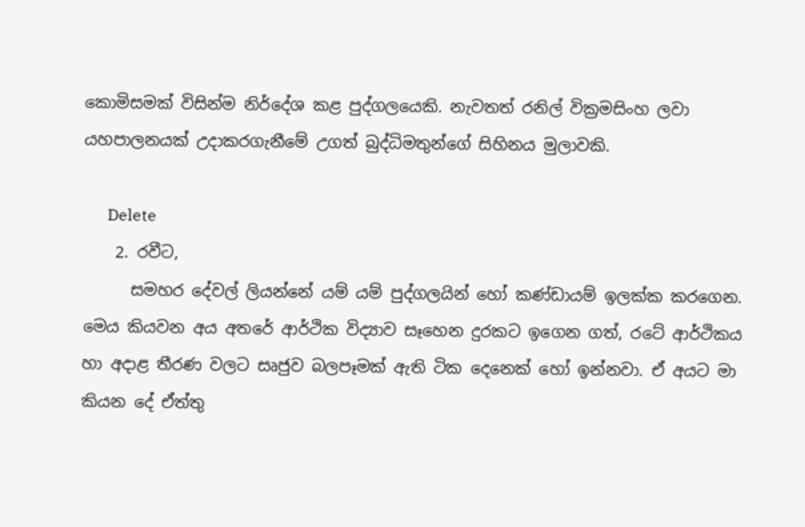කොමිසමක් විසින්ම නිර්දේශ කළ පුද්ගලයෙකි. නැවතත් රනිල් වික්‍රමසිංහ ලවා යහපාලනයක් උදාකරගැනීමේ උගත් බුද්ධිමතුන්ගේ සිහිනය මුලාවකි.

      Delete
    2. රවීට,
      සමහර දේවල් ලියන්නේ යම් යම් පුද්ගලයින් හෝ කණ්ඩායම් ඉලක්ක කරගෙන. මෙය කියවන අය අතරේ ආර්ථික විද්‍යාව සෑහෙන දුරකට ඉගෙන ගත්, රටේ ආර්ථිකය හා අදාළ තීරණ වලට සෘජුව බලපෑමක් ඇති ටික දෙනෙක් හෝ ඉන්නවා. ඒ අයට මා කියන දේ ඒත්තු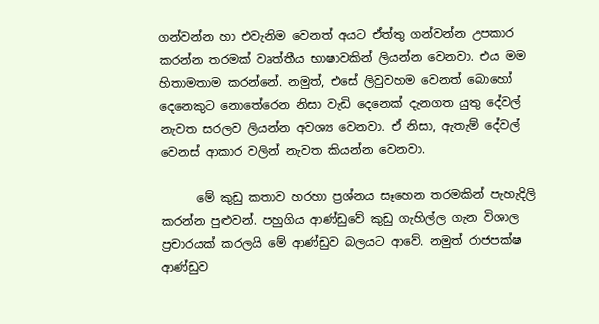ගන්වන්න හා එවැනිම වෙනත් අයට ඒත්තු ගන්වන්න උපකාර කරන්න තරමක් වෘත්තීය භාෂාවකින් ලියන්න වෙනවා. එය මම හිතාමතාම කරන්නේ. නමුත්, එසේ ලිවුවහම වෙනත් බොහෝ දෙනෙකුට නොතේරෙන නිසා වැඩි දෙනෙක් දැනගත යුතු දේවල් නැවත සරලව ලියන්න අවශ්‍ය වෙනවා. ඒ නිසා, ඇතැම් දේවල් වෙනස් ආකාර වලින් නැවත කියන්න වෙනවා.

      මේ කුඩු කතාව හරහා ප්‍රශ්නය සෑහෙන තරමකින් පැහැදිලි කරන්න පුළුවන්. පහුගිය ආණ්ඩුවේ කුඩු ගැහිල්ල ගැන විශාල ප්‍රචාරයක් කරලයි මේ ආණ්ඩුව බලයට ආවේ. නමුත් රාජපක්ෂ ආණ්ඩුව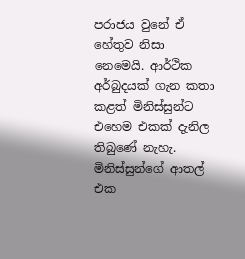පරාජය වුනේ ඒ හේතුව නිසා නෙමෙයි. ආර්ථික අර්බුදයක් ගැන කතා කළත් මිනිස්සුන්ට එහෙම එකක් දැනිල තිබුණේ නැහැ. මිනිස්සුන්ගේ ආතල් එක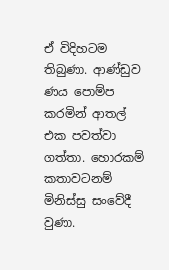ඒ විදිහටම තිබුණා. ආණ්ඩුව ණය පොම්ප කරමින් ආතල් එක පවත්වා ගත්තා. හොරකම් කතාවටනම් මිනිස්සු සංවේදී වුණා.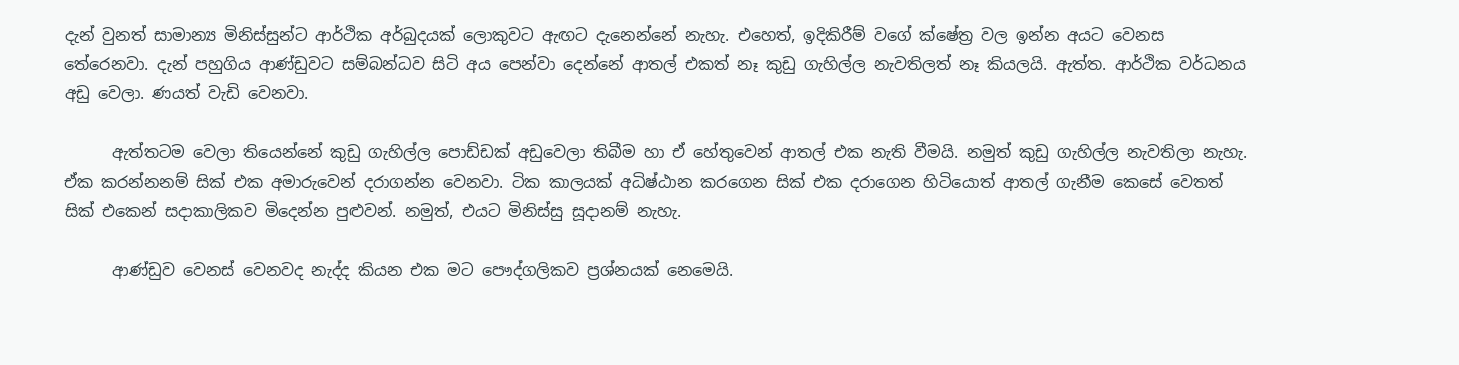දැන් වුනත් සාමාන්‍ය මිනිස්සුන්ට ආර්ථික අර්බුදයක් ලොකුවට ඇඟට දැනෙන්නේ නැහැ. එහෙත්, ඉදිකිරීම් වගේ ක්ෂේත්‍ර වල ඉන්න අයට වෙනස තේරෙනවා. දැන් පහුගිය ආණ්ඩුවට සම්බන්ධව සිටි අය පෙන්වා දෙන්නේ ආතල් එකත් නෑ කුඩු ගැහිල්ල නැවතිලත් නෑ කියලයි. ඇත්ත. ආර්ථික වර්ධනය අඩු වෙලා. ණයත් වැඩි වෙනවා.

      ඇත්තටම වෙලා තියෙන්නේ කුඩු ගැහිල්ල පොඩ්ඩක් අඩුවෙලා තිබීම හා ඒ හේතුවෙන් ආතල් එක නැති වීමයි. නමුත් කුඩු ගැහිල්ල නැවතිලා නැහැ. ඒක කරන්නනම් සික් එක අමාරුවෙන් දරාගන්න වෙනවා. ටික කාලයක් අධිෂ්ඨාන කරගෙන සික් එක දරාගෙන හිටියොත් ආතල් ගැනීම කෙසේ වෙතත් සික් එකෙන් සදාකාලිකව මිදෙන්න පුළුවන්. නමුත්, එයට මිනිස්සු සූදානම් නැහැ.

      ආණ්ඩුව වෙනස් වෙනවද නැද්ද කියන එක මට පෞද්ගලිකව ප්‍රශ්නයක් නෙමෙයි.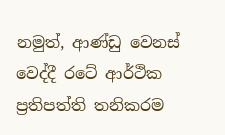නමුත්, ආණ්ඩු වෙනස් වෙද්දී රටේ ආර්ථික ප්‍රතිපත්ති තනිකරම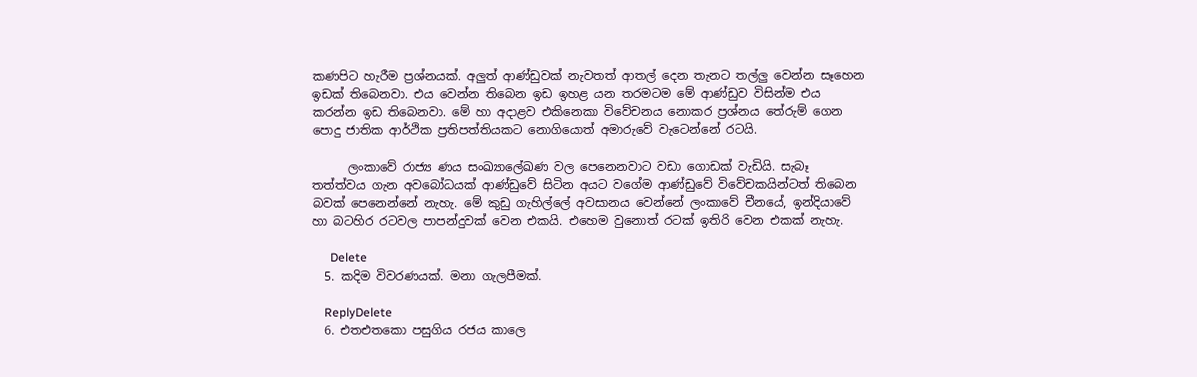කණපිට හැරීම ප්‍රශ්නයක්. අලුත් ආණ්ඩුවක් නැවතත් ආතල් දෙන තැනට තල්ලු වෙන්න සෑහෙන ඉඩක් තිබෙනවා. එය වෙන්න තිබෙන ඉඩ ඉහළ යන තරමටම මේ ආණ්ඩුව විසින්ම එය කරන්න ඉඩ තිබෙනවා. මේ හා අදාළව එකිනෙකා විවේචනය නොකර ප්‍රශ්නය තේරුම් ගෙන පොදු ජාතික ආර්ථික ප්‍රතිපත්තියකට නොගියොත් අමාරුවේ වැටෙන්නේ රටයි.

      ලංකාවේ රාජ්‍ය ණය සංඛ්‍යාලේඛණ වල පෙනෙනවාට වඩා ගොඩක් වැඩියි. සැබෑ තත්ත්වය ගැන අවබෝධයක් ආණ්ඩුවේ සිටින අයට වගේම ආණ්ඩුවේ විවේචකයින්ටත් තිබෙන බවක් පෙනෙන්නේ නැහැ. මේ කුඩු ගැහිල්ලේ අවසානය වෙන්නේ ලංකාවේ චීනයේ, ඉන්දියාවේ හා බටහිර රටවල පාපන්දුවක් වෙන එකයි. එහෙම වුනොත් රටක් ඉතිරි වෙන එකක් නැහැ.

      Delete
  5. කදිම විවරණයක්. මනා ගැලපීමක්.

    ReplyDelete
  6. එතඑතකො පසුගිය රජය කාලෙ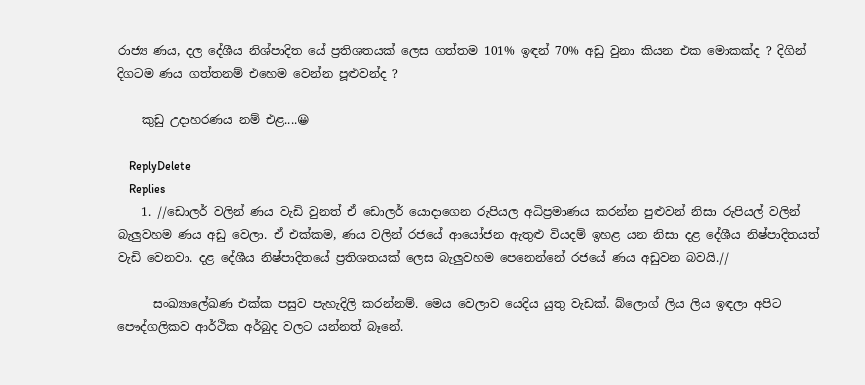රාජ්‍ය ණය, දල දේශීය නිශ්පාදිත යේ ප්‍රතිශතයක් ලෙස ගත්තම 101% ඉඳන් 70% අඩු වුනා කියන එක මොකක්ද ? දිගින් දිගටම ණය ගත්තනම් එහෙම වෙන්න පූළුවන්ද ?

    කුඩු උදාහරණය නම් එළ....😀

    ReplyDelete
    Replies
    1. //ඩොලර් වලින් ණය වැඩි වුනත් ඒ ඩොලර් යොදාගෙන රුපියල අධිප්‍රමාණය කරන්න පුළුවන් නිසා රුපියල් වලින් බැලුවහම ණය අඩු වෙලා. ඒ එක්කම, ණය වලින් රජයේ ආයෝජන ඇතුළු වියදම් ඉහළ යන නිසා දළ දේශීය නිෂ්පාදිතයත් වැඩි වෙනවා. දළ දේශීය නිෂ්පාදිතයේ ප්‍රතිශතයක් ලෙස බැලුවහම පෙනෙන්නේ රජයේ ණය අඩුවන බවයි.//

      සංඛ්‍යාලේඛණ එක්ක පසුව පැහැදිලි කරන්නම්. මෙය වෙලාව යෙදිය යුතු වැඩක්. බ්ලොග් ලිය ලිය ඉඳලා අපිට පෞද්ගලිකව ආර්ථික අර්බුද වලට යන්නත් බෑනේ.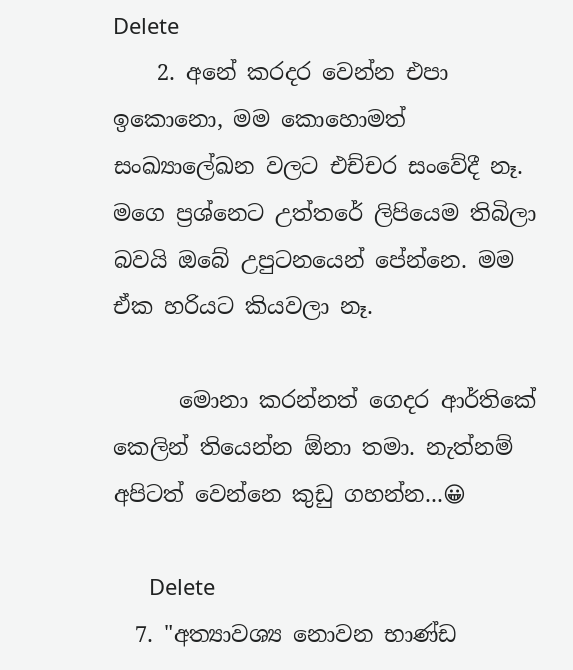Delete
    2. අනේ කරදර වෙන්න එපා ඉකොනො, මම කොහොමත් සංඛ්‍යාලේඛන වලට එච්චර සංවේදී නෑ. මගෙ ප්‍රශ්නෙට උත්තරේ ලිපියෙම තිබිලා බවයි ඔබේ උපුටනයෙන් පේන්නෙ. මම ඒක හරියට කියවලා නෑ.

      මොනා කරන්නත් ගෙදර ආර්තිකේ කෙලින් තියෙන්න ඕනා තමා. නැත්නම් අපිටත් වෙන්නෙ කුඩු ගහන්න...😀

      Delete
  7. "අත්‍යාවශ්‍ය නොවන භාණ්ඩ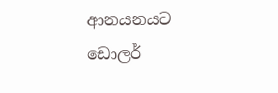ආනයනයට ඩොලර්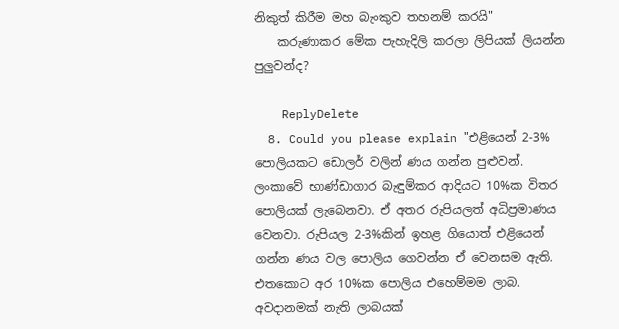නිකුත් කිරීම මහ බැංකුව තහනම් කරයි"
    කරුණාකර මේක පැහැදිලි කරලා ලිපියක් ලියන්න පුලුවන්ද?

    ReplyDelete
  8. Could you please explain "එළියෙන් 2-3% පොලියකට ඩොලර් වලින් ණය ගන්න පුළුවන්. ලංකාවේ භාණ්ඩාගාර බැඳුම්කර ආදියට 10%ක විතර පොලියක් ලැබෙනවා. ඒ අතර රුපියලත් අධිප්‍රමාණය වෙනවා. රුපියල 2-3%කින් ඉහළ ගියොත් එළියෙන් ගන්න ණය වල පොලිය ගෙවන්න ඒ වෙනසම ඇති. එතකොට අර 10%ක පොලිය එහෙම්මම ලාබ. අවදානමක් නැති ලාබයක්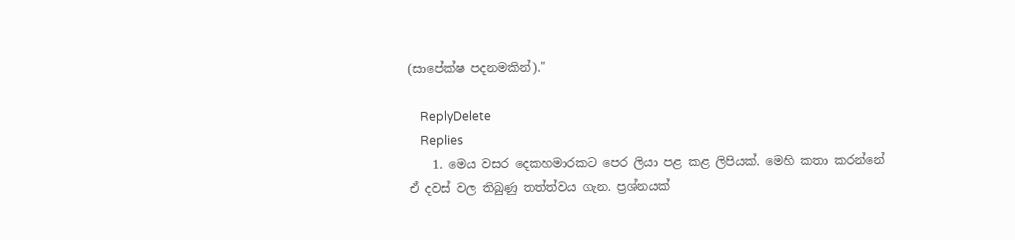(සාපේක්ෂ පදනමකින්)."

    ReplyDelete
    Replies
    1. මෙය වසර දෙකහමාරකට පෙර ලියා පළ කළ ලිපියක්. මෙහි කතා කරන්නේ ඒ දවස් වල තිබුණු තත්ත්වය ගැන. ප්‍රශ්නයක්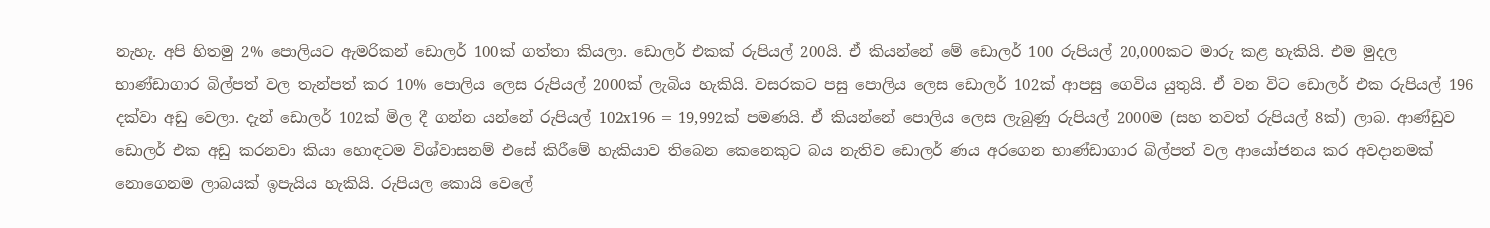නැහැ. අපි හිතමු 2% පොලියට ඇමරිකන් ඩොලර් 100ක් ගත්තා කියලා. ඩොලර් එකක් රුපියල් 200යි. ඒ කියන්නේ මේ ඩොලර් 100 රුපියල් 20,000කට මාරු කළ හැකියි. එම මුදල භාණ්ඩාගාර බිල්පත් වල තැන්පත් කර 10% පොලිය ලෙස රුපියල් 2000ක් ලැබිය හැකියි. වසරකට පසු පොලිය ලෙස ඩොලර් 102ක් ආපසු ගෙවිය යුතුයි. ඒ වන විට ඩොලර් එක රුපියල් 196 දක්වා අඩු වෙලා. දැන් ඩොලර් 102ක් මිල දී ගන්න යන්නේ රුපියල් 102x196 = 19,992ක් පමණයි. ඒ කියන්නේ පොලිය ලෙස ලැබුණු රුපියල් 2000ම (සහ තවත් රුපියල් 8ක්) ලාබ. ආණ්ඩුව ඩොලර් එක අඩු කරනවා කියා හොඳටම විශ්වාසනම් එසේ කිරීමේ හැකියාව තිබෙන කෙනෙකුට බය නැතිව ඩොලර් ණය අරගෙන භාණ්ඩාගාර බිල්පත් වල ආයෝජනය කර අවදානමක් නොගෙනම ලාබයක් ඉපැයිය හැකියි. රුපියල කොයි වෙලේ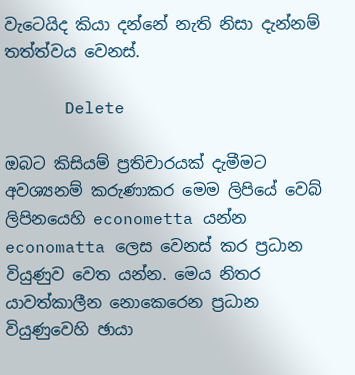වැටෙයිද කියා දන්නේ නැති නිසා දැන්නම් තත්ත්වය වෙනස්.

      Delete

ඔබට කිසියම් ප්‍රතිචාරයක් දැමීමට අවශ්‍යනම් කරුණාකර මෙම ලිපියේ වෙබ් ලිපිනයෙහි econometta යන්න economatta ලෙස වෙනස් කර ප්‍රධාන වියුණුව වෙත යන්න. මෙය නිතර යාවත්කාලීන නොකෙරෙන ප්‍රධාන වියුණුවෙහි ඡායා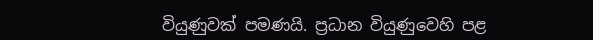වියුණුවක් පමණයි. ප්‍රධාන වියුණුවෙහි පළ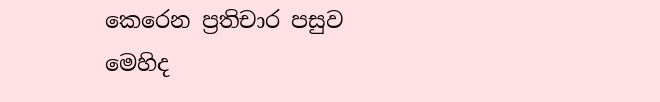කෙරෙන ප්‍රතිචාර පසුව මෙහිද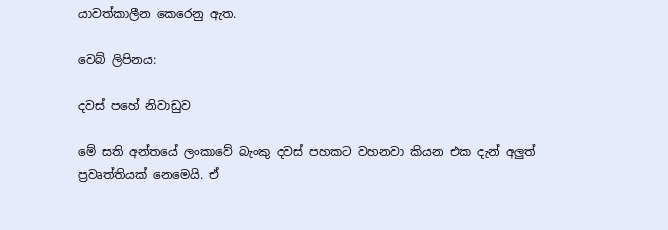යාවත්කාලීන කෙරෙනු ඇත.

වෙබ් ලිපිනය:

දවස් පහේ නිවාඩුව

මේ සති අන්තයේ ලංකාවේ බැංකු දවස් පහකට වහනවා කියන එක දැන් අලුත් ප්‍රවෘත්තියක් නෙමෙයි. ඒ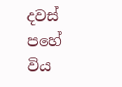දවස් පහේ විය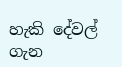හැකි දේවල් ගැන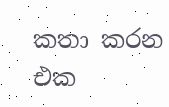කතා කරන එක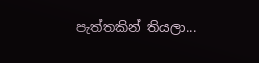පැත්තකින් තියලා...